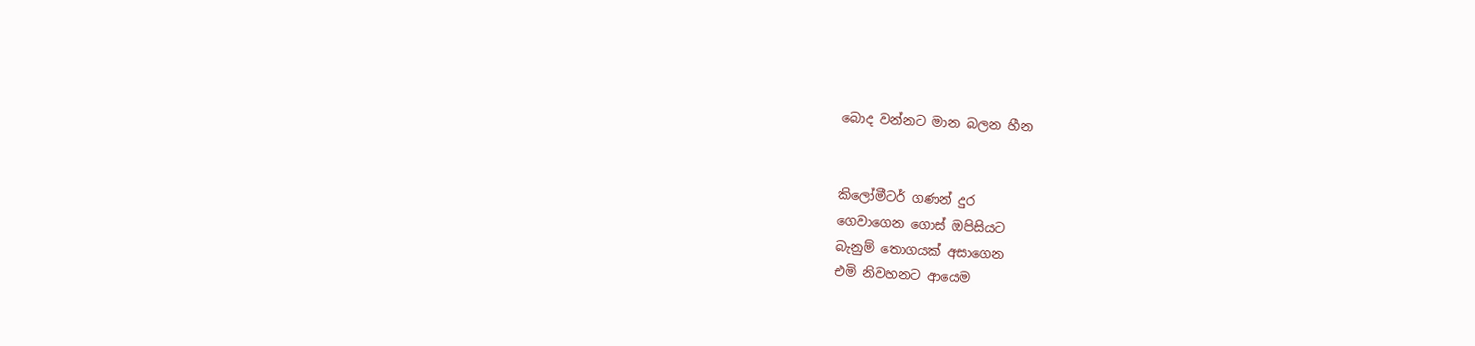බොද වන්නට මාන බලන හීන


කිලෝමීටර් ගණන් දුර
ගෙවාගෙන ගොස් ඔපිසියට
බැනුම් තොගයක් අසාගෙන
එමි නිවහනට ආයෙම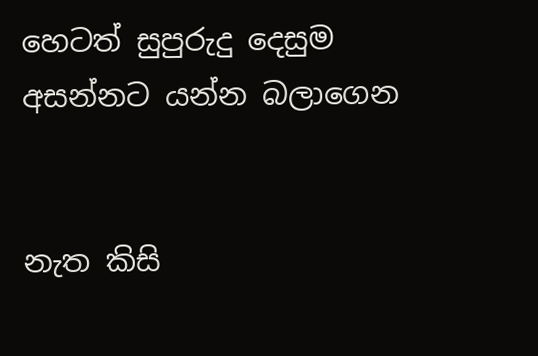හෙටත් සුපුරුදු දෙසුම
අසන්නට යන්න බලාගෙන


නැත කිසි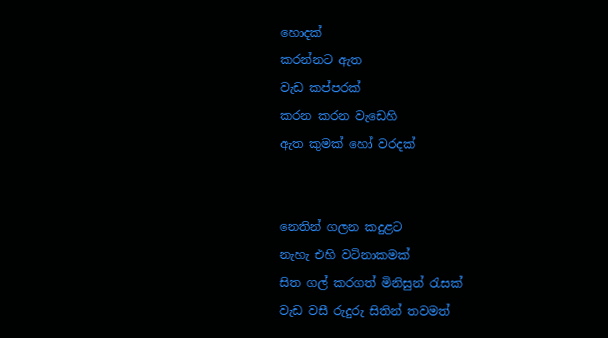හොදක්
කරන්නට ඇත
වැඩ කප්පරක්
කරන කරන වැඩෙහි
ඇත කුමක් හෝ වරදක්


නෙතින් ගලන කදුළට
නැහැ එහි වටිනාකමක්
සිත ගල් කරගත් මිනිසුන් රැසක්
වැඩ වසී රුදුරු සිතින් තවමත්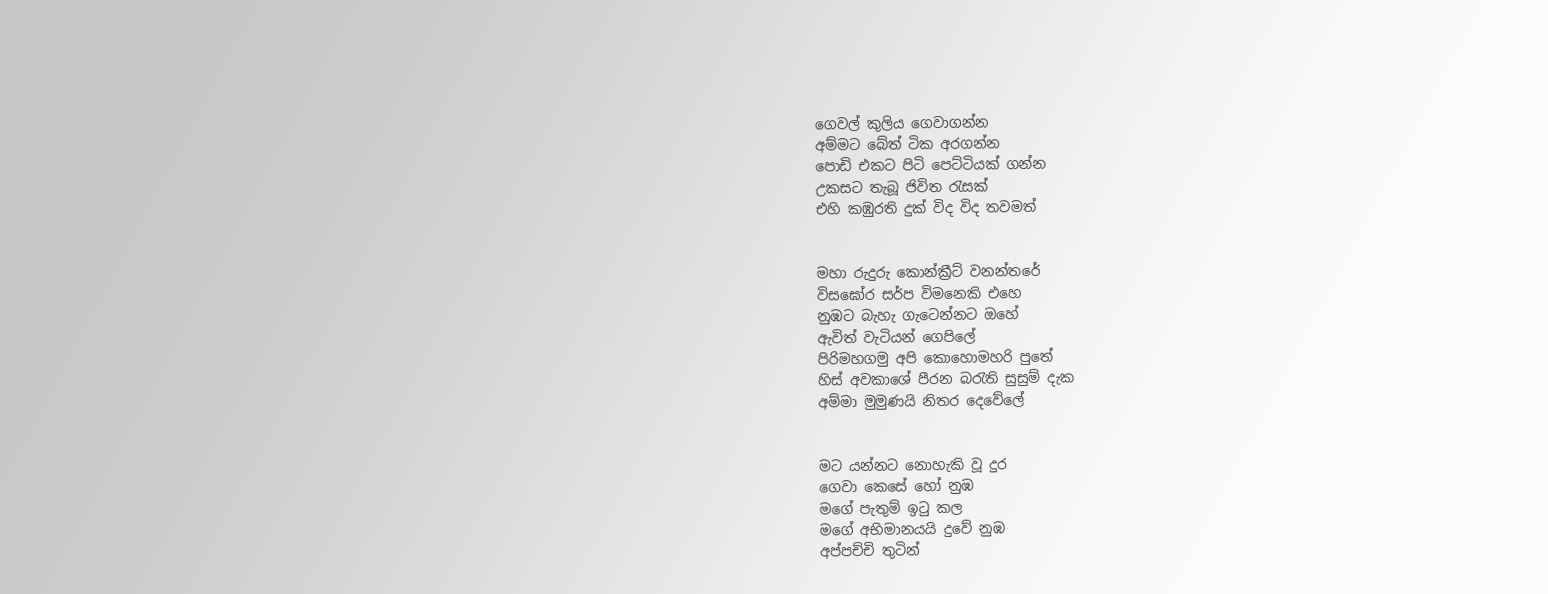ගෙවල් කුලිය ගෙවාගන්න
අම්මට බේත් ටික අරගන්න
පොඩි එකට පිටි පෙට්ටියක් ගන්න
උකසට තැබූ ජිවිත රැසක්
එහි කඹුරති දුක් විද විද තවමත්


මහා රුදුරු කොන්ක්‍රීට් වනන්තරේ
විසඝෝර සර්ප විමනෙකි එහෙ
නුඹට බැහැ ගැටෙන්නට ඔහේ
ඇවිත් වැටියන් ගෙපිලේ
පිරිමහගමු අපි කොහොමහරි පුතේ
හිස් අවකාශේ පීරන බරැති සුසුම් දැක
අම්මා මුමුණයි නිතර දෙවේලේ


මට යන්නට නොහැකි වූ දුර
ගෙවා කෙසේ හෝ නුඹ
මගේ පැතුම් ඉටු කල
මගේ අභිමානයයි දුවේ නුඹ
අප්පච්චි තුටින්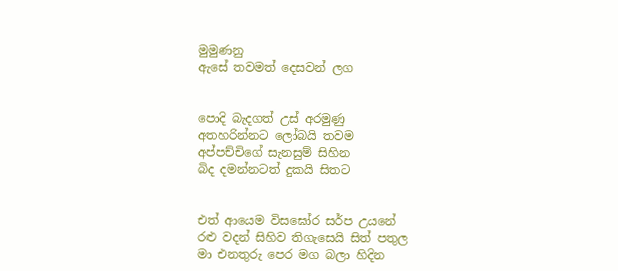මුමුණනු
ඇසේ තවමත් දෙසවන් ලග


පොදි බැදගත් උස් අරමුණු
අතහරින්නට ලෝබයි තවම
අප්පච්චිගේ සැනසුම් සිහින
බිද දමන්නටත් දුකයි සිතට


එත් ආයෙම විසඝෝර සර්ප උයනේ
රළු වදන් සිහිව තිගැසෙයි සිත් පතුල
මා එනතුරු පෙර මග බලා හිදින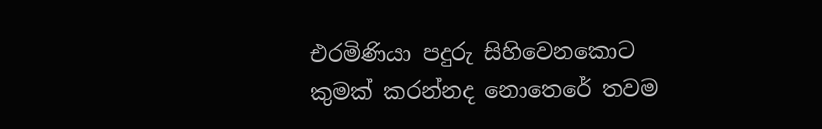එරමිණියා පදුරු සිහිවෙනකොට
කුමක් කරන්නද නොතෙරේ තවම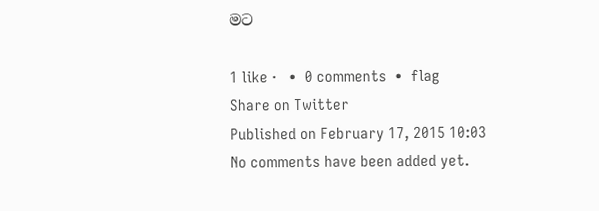මට

1 like ·   •  0 comments  •  flag
Share on Twitter
Published on February 17, 2015 10:03
No comments have been added yet.